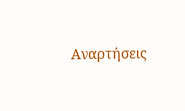Αναρτήσεις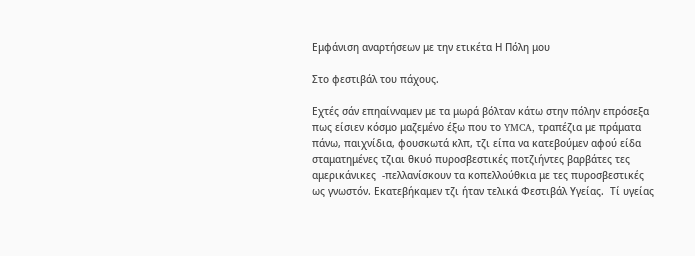Εμφάνιση αναρτήσεων με την ετικέτα Η Πόλη μου

Στο φεστιβάλ του πάχους.

Εχτές σάν επηαίνναμεν με τα μωρά βόλταν κάτω στην πόλην επρόσεξα πως είσιεν κόσμο μαζεμένο έξω που το YMCA, τραπέζια με πράματα πάνω, παιχνίδια, φουσκωτά κλπ, τζι είπα να κατεβούμεν αφού είδα σταματημένες τζιαι θκυό πυροσβεστικές ποτζιήντες βαρβάτες τες αμερικάνικες  -πελλανίσκουν τα κοπελλούθκια με τες πυροσβεστικές ως γνωστόν. Εκατεβήκαμεν τζι ήταν τελικά Φεστιβάλ Υγείας.  Τί υγείας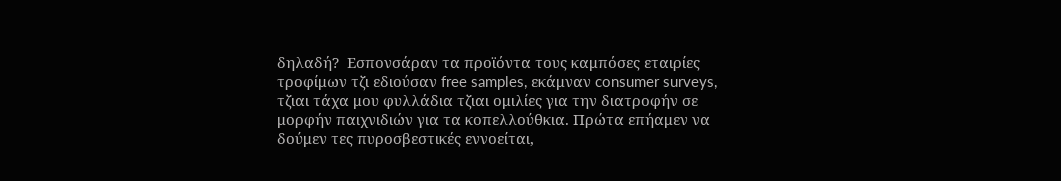δηλαδή?  Εσπονσάραν τα προϊόντα τους καμπόσες εταιρίες τροφίμων τζι εδιούσαν free samples, εκάμναν consumer surveys, τζιαι τάχα μου φυλλάδια τζιαι ομιλίες για την διατροφήν σε μορφήν παιχνιδιών για τα κοπελλούθκια. Πρώτα επήαμεν να δούμεν τες πυροσβεστικές εννοείται,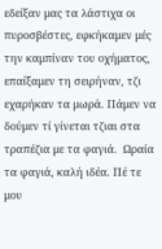εδείξαν μας τα λάστιχα οι πυροσβέστες, εφκήκαμεν μές την καμπίναν του οχήματος, επαίξαμεν τη σειρήναν, τζι εχαρήκαν τα μωρά. Πάμεν να δούμεν τί γίνεται τζιαι στα τραπέζια με τα φαγιά.  Ωραία τα φαγιά, καλή ιδέα. Πέ τε μου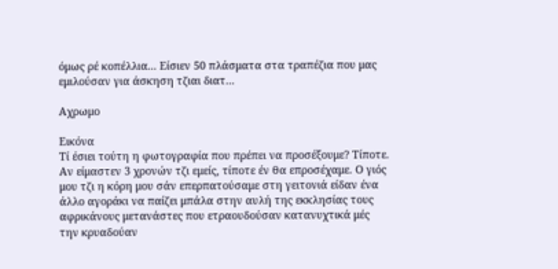όμως ρέ κοπέλλια... Είσιεν 50 πλάσματα στα τραπέζια που μας εμιλούσαν για άσκηση τζιαι διατ...

Αχρωμο

Εικόνα
Τί έσιει τούτη η φωτογραφία που πρέπει να προσέξουμε? Τίποτε. Αν είμαστεν 3 χρονών τζι εμείς, τίποτε έν θα επροσέχαμε. Ο γιός μου τζι η κόρη μου σάν επερπατούσαμε στη γειτονιά είδαν ένα άλλο αγοράκι να παίζει μπάλα στην αυλή της εκκλησίας τους αφρικάνους μετανάστες που ετραουδούσαν κατανυχτικά μές την κρυαδούαν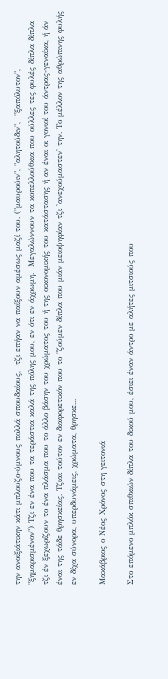την ανοιξιάτικην κάτι μπλουζο-ύμνους πολλά σπουδαίους,  τζι επήαν να παίξουν αμέσως μαζί του. ("μαυρούιν", "αλητούδιν",  "ξαπόλυτον", "ξημαρισμένον") Τζι εν ένα που τα τεράστια καλά της πόλης μου, εν ότι εν άχρωμη.  Μεγαλώννουν τα κοπελλούθκια που ούλλες τες φυλές δίπλα δίπλα τζι έν ξεχωρίζουν το ένα πλάσμα που το άλλο βάσην του χρώματος του ή της οικονομικής του κατάστασης ή αν έναι οι γονιοί του άντρας-γεναίκα, ή άν έναι της τάδε θρησκείας. Τζιαι τούτον εν διαφορετικόν που το "ζούμεν δίπλα που μιάν μειοψηφίαν τζι 'ανεχούμαστεν' την. Το μέλλον της αθρώπινης φυλής εν δίχα σύνορα, υπερδυνάμεις, χρώματα, θρησκε...

Μακάβριος ο Νέος Χρόνος στη γειτονιά

Στο επόμενο μπλόκ σπιθκιών δίπλα του δικού μου, έσιει έναν άντρο με αλήτες μιτσιούς που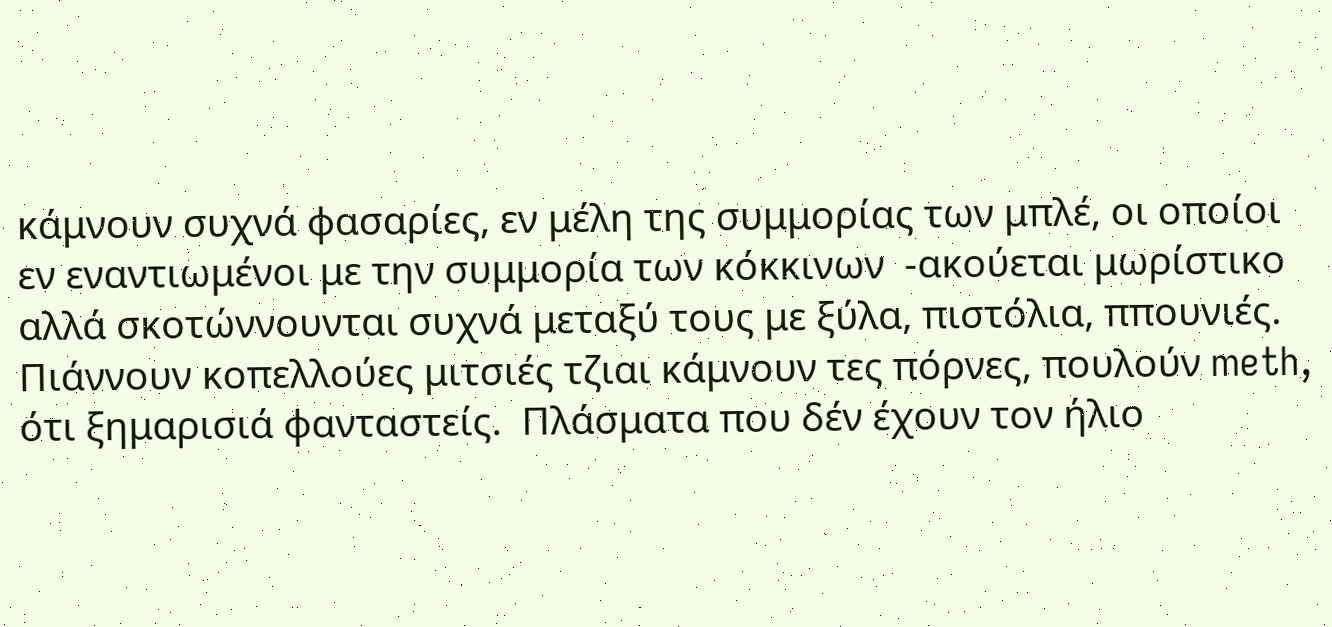κάμνουν συχνά φασαρίες, εν μέλη της συμμορίας των μπλέ, οι οποίοι εν εναντιωμένοι με την συμμορία των κόκκινων  -ακούεται μωρίστικο αλλά σκοτώννουνται συχνά μεταξύ τους με ξύλα, πιστόλια, ππουνιές.  Πιάννουν κοπελλούες μιτσιές τζιαι κάμνουν τες πόρνες, πουλούν meth, ότι ξημαρισιά φανταστείς.  Πλάσματα που δέν έχουν τον ήλιο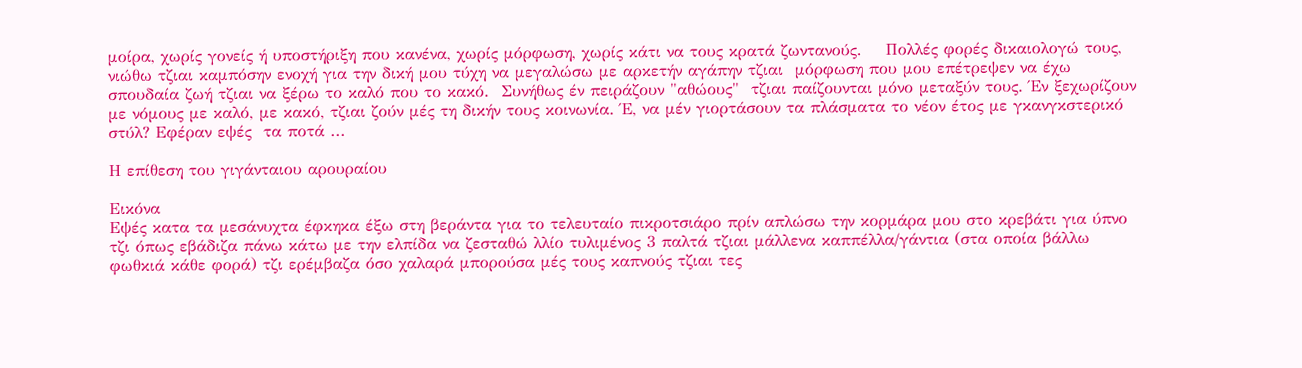μοίρα, χωρίς γονείς ή υποστήριξη που κανένα, χωρίς μόρφωση, χωρίς κάτι να τους κρατά ζωντανούς.    Πολλές φορές δικαιολογώ τους, νιώθω τζιαι καμπόσην ενοχή για την δική μου τύχη να μεγαλώσω με αρκετήν αγάπην τζιαι  μόρφωση που μου επέτρεψεν να έχω σπουδαία ζωή τζιαι να ξέρω το καλό που το κακό.  Συνήθως έν πειράζουν "αθώους"  τζιαι παίζουνται μόνο μεταξύν τους. Έν ξεχωρίζουν με νόμους με καλό, με κακό, τζιαι ζούν μές τη δικήν τους κοινωνία. Έ, να μέν γιορτάσουν τα πλάσματα το νέον έτος με γκανγκστερικό στύλ? Εφέραν εψές  τα ποτά ...

Η επίθεση του γιγάνταιου αρουραίου

Εικόνα
Εψές κατα τα μεσάνυχτα έφκηκα έξω στη βεράντα για το τελευταίο πικροτσιάρο πρίν απλώσω την κορμάρα μου στο κρεβάτι για ύπνο τζι όπως εβάδιζα πάνω κάτω με την ελπίδα να ζεσταθώ λλίο τυλιμένος 3 παλτά τζιαι μάλλενα καππέλλα/γάντια (στα οποία βάλλω φωθκιά κάθε φορά) τζι ερέμβαζα όσο χαλαρά μπορούσα μές τους καπνούς τζιαι τες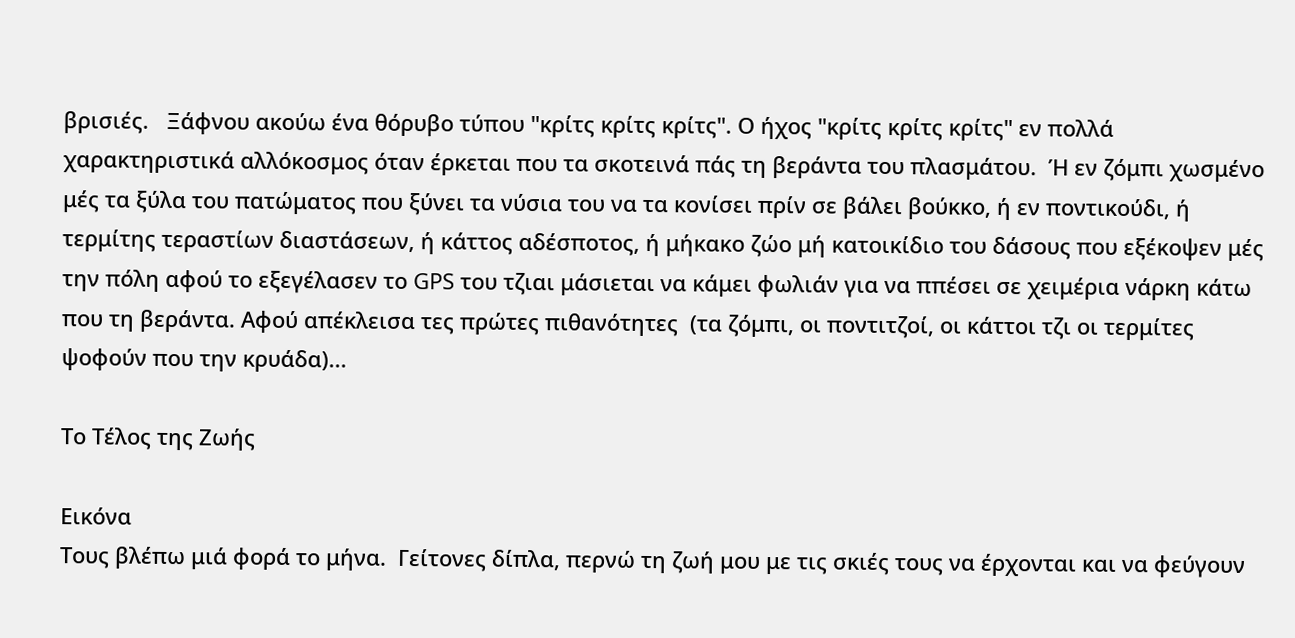βρισιές.   Ξάφνου ακούω ένα θόρυβο τύπου "κρίτς κρίτς κρίτς". Ο ήχος "κρίτς κρίτς κρίτς" εν πολλά χαρακτηριστικά αλλόκοσμος όταν έρκεται που τα σκοτεινά πάς τη βεράντα του πλασμάτου.  Ή εν ζόμπι χωσμένο μές τα ξύλα του πατώματος που ξύνει τα νύσια του να τα κονίσει πρίν σε βάλει βούκκο, ή εν ποντικούδι, ή τερμίτης τεραστίων διαστάσεων, ή κάττος αδέσποτος, ή μήκακο ζώο μή κατοικίδιο του δάσους που εξέκοψεν μές την πόλη αφού το εξεγέλασεν το GPS του τζιαι μάσιεται να κάμει φωλιάν για να ππέσει σε χειμέρια νάρκη κάτω που τη βεράντα. Αφού απέκλεισα τες πρώτες πιθανότητες  (τα ζόμπι, οι ποντιτζοί, οι κάττοι τζι οι τερμίτες ψοφούν που την κρυάδα)...

Το Τέλος της Ζωής

Εικόνα
Τους βλέπω μιά φορά το μήνα.  Γείτονες δίπλα, περνώ τη ζωή μου με τις σκιές τους να έρχονται και να φεύγουν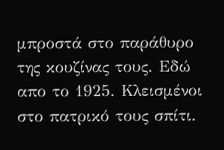μπροστά στο παράθυρο της κουζίνας τους. Εδώ απο το 1925. Κλεισμένοι στο πατρικό τους σπίτι.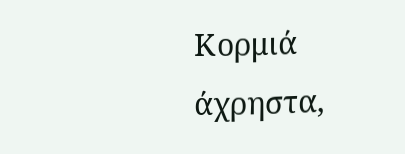Κορμιά άχρηστα,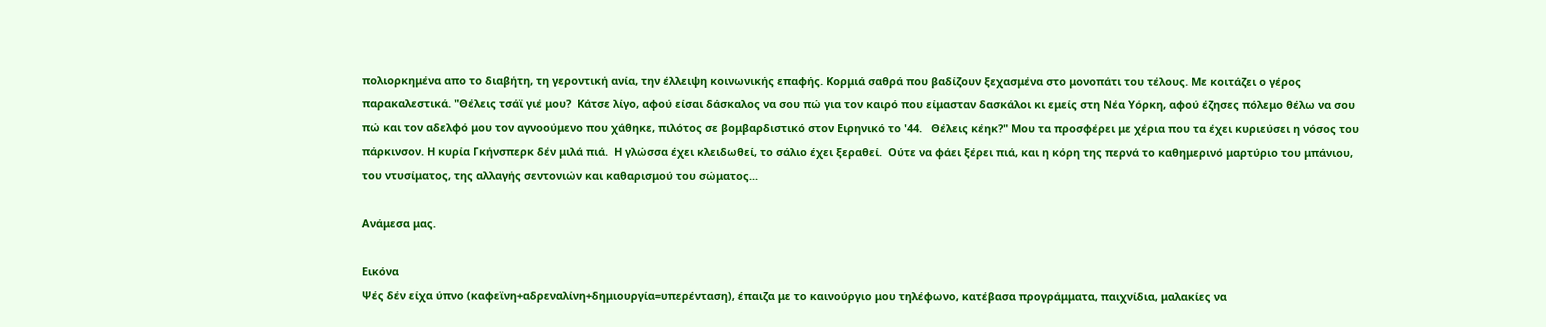πολιορκημένα απο το διαβήτη, τη γεροντική ανία, την έλλειψη κοινωνικής επαφής. Κορμιά σαθρά που βαδίζουν ξεχασμένα στο μονοπάτι του τέλους. Με κοιτάζει ο γέρος παρακαλεστικά. "Θέλεις τσάϊ γιέ μου?  Κάτσε λίγο, αφού είσαι δάσκαλος να σου πώ για τον καιρό που είμασταν δασκάλοι κι εμείς στη Νέα Υόρκη, αφού έζησες πόλεμο θέλω να σου πώ και τον αδελφό μου τον αγνοούμενο που χάθηκε, πιλότος σε βομβαρδιστικό στον Ειρηνικό το '44.   Θέλεις κέηκ?" Μου τα προσφέρει με χέρια που τα έχει κυριεύσει η νόσος του πάρκινσον. Η κυρία Γκήνσπερκ δέν μιλά πιά.  Η γλώσσα έχει κλειδωθεί, το σάλιο έχει ξεραθεί.  Ούτε να φάει ξέρει πιά, και η κόρη της περνά το καθημερινό μαρτύριο του μπάνιου, του ντυσίματος, της αλλαγής σεντονιών και καθαρισμού του σώματος...

Ανάμεσα μας.

Εικόνα
Ψές δέν είχα ύπνο (καφεϊνη+αδρεναλίνη+δημιουργία=υπερένταση), έπαιζα με το καινούργιο μου τηλέφωνο, κατέβασα προγράμματα, παιχνίδια, μαλακίες να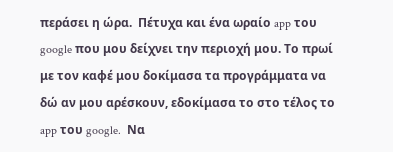περάσει η ώρα.  Πέτυχα και ένα ωραίο app του google που μου δείχνει την περιοχή μου. Το πρωί με τον καφέ μου δοκίμασα τα προγράμματα να δώ αν μου αρέσκουν, εδοκίμασα το στο τέλος το app του google.  Να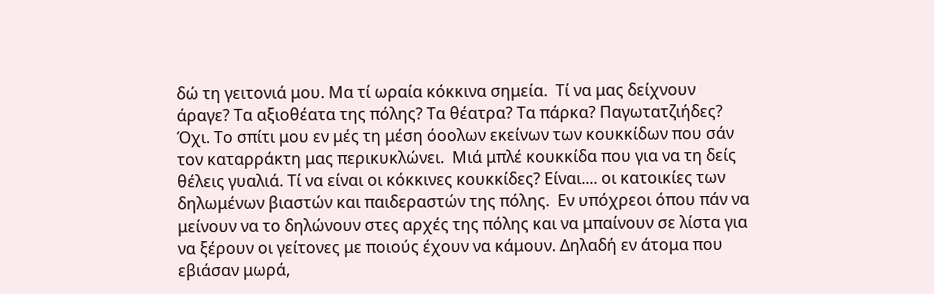δώ τη γειτονιά μου. Μα τί ωραία κόκκινα σημεία.  Τί να μας δείχνουν άραγε? Τα αξιοθέατα της πόλης? Τα θέατρα? Τα πάρκα? Παγωτατζιήδες? Όχι. Το σπίτι μου εν μές τη μέση όοολων εκείνων των κουκκίδων που σάν τον καταρράκτη μας περικυκλώνει.  Μιά μπλέ κουκκίδα που για να τη δείς θέλεις γυαλιά. Τί να είναι οι κόκκινες κουκκίδες? Είναι.... οι κατοικίες των δηλωμένων βιαστών και παιδεραστών της πόλης.  Εν υπόχρεοι όπου πάν να μείνουν να το δηλώνουν στες αρχές της πόλης και να μπαίνουν σε λίστα για να ξέρουν οι γείτονες με ποιούς έχουν να κάμουν. Δηλαδή εν άτομα που εβιάσαν μωρά,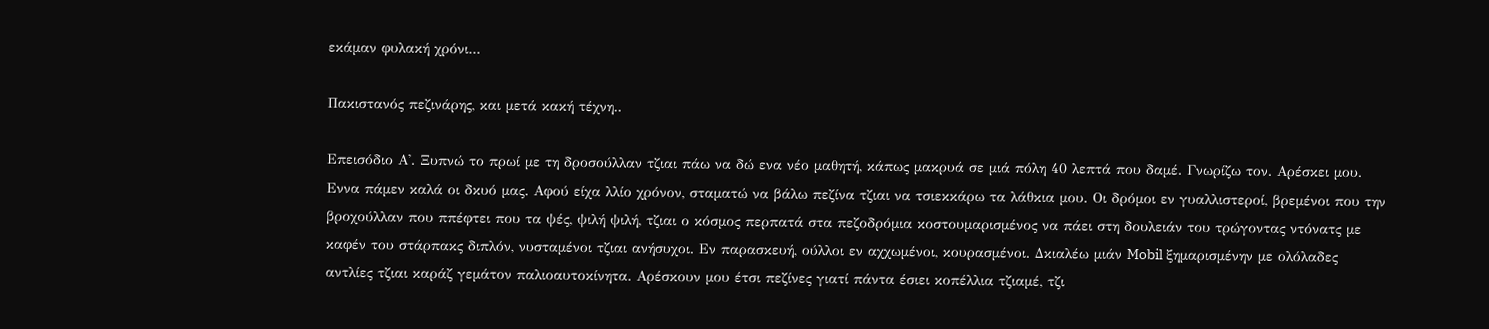εκάμαν φυλακή χρόνι...

Πακιστανός πεζινάρης, και μετά κακή τέχνη..

Επεισόδιο Α'. Ξυπνώ το πρωί με τη δροσούλλαν τζιαι πάω να δώ ενα νέο μαθητή, κάπως μακρυά σε μιά πόλη 40 λεπτά που δαμέ. Γνωρίζω τον. Αρέσκει μου. Εννα πάμεν καλά οι δκυό μας. Αφού είχα λλίο χρόνον, σταματώ να βάλω πεζίνα τζιαι να τσιεκκάρω τα λάθκια μου. Οι δρόμοι εν γυαλλιστεροί, βρεμένοι που την βροχούλλαν που ππέφτει που τα ψές, ψιλή ψιλή, τζιαι ο κόσμος περπατά στα πεζοδρόμια κοστουμαρισμένος να πάει στη δουλειάν του τρώγοντας ντόνατς με καφέν του στάρπακς διπλόν, νυσταμένοι τζιαι ανήσυχοι. Εν παρασκευή, ούλλοι εν αχχωμένοι, κουρασμένοι. Δκιαλέω μιάν Mobil ξημαρισμένην με ολόλαδες αντλίες τζιαι καράζ γεμάτον παλιοαυτοκίνητα. Αρέσκουν μου έτσι πεζίνες γιατί πάντα έσιει κοπέλλια τζιαμέ, τζι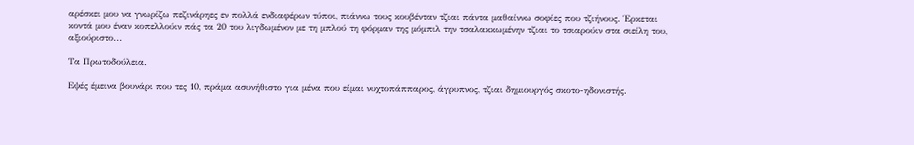αρέσκει μου να γνωρίζω πεζινάρηες εν πολλά ενδιαφέρων τύποι, πιάννω τους κουβένταν τζιαι πάντα μαθαίννω σοφίες που τζιήνους. Έρκεται κοντά μου έναν κοπελλούιν πάς τα 20 του λιγδωμένον με τη μπλού τη φόρμαν της μόμπιλ την τσαλακκωμένην τζιαι το τσιαρούιν στα σιείλη του, αξιούριστο...

Τα Πρωτοδούλεια.

Εψές έμεινα βουνάρι που τες 10, πράμα ασυνήθιστο για μένα που είμαι νυχτοπάππαρος, άγρυπνος, τζιαι δημιουργός σκοτο-ηδονιστής.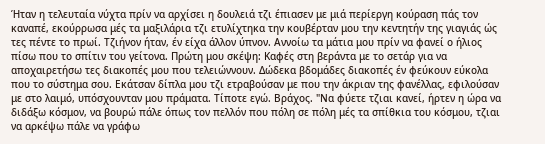Ήταν η τελευταία νύχτα πρίν να αρχίσει η δουλειά τζι έπιασεν με μιά περίεργη κούραση πάς τον καναπέ, εκούρρωσα μές τα μαξιλάρια τζι ετυλίχτηκα την κουβέρταν μου την κεντητήν της γιαγιάς ώς τες πέντε το πρωί. Τζιήνον ήταν, έν είχα άλλον ύπνον. Αννοίω τα μάτια μου πρίν να φανεί ο ήλιος πίσω που το σπίτιν του γείτονα. Πρώτη μου σκέψη: Καφές στη βεράντα με το σετάρ για να αποχαιρετήσω τες διακοπές μου που τελειώννουν. Δώδεκα βδομάδες διακοπές έν φεύκουν εύκολα που το σύστημα σου. Εκάτσαν δίπλα μου τζι ετραβούσαν με που την άκριαν της φανέλλας, εφιλούσαν με στο λαιμό, υπόσχουνταν μου πράματα. Τίποτε εγώ. Βράχος. "Να φύετε τζιαι κανεί, ήρτεν η ώρα να διδάξω κόσμον, να βουρώ πάλε όπως τον πελλόν που πόλη σε πόλη μές τα σπίθκια του κόσμου, τζιαι να αρκέψω πάλε να γράφω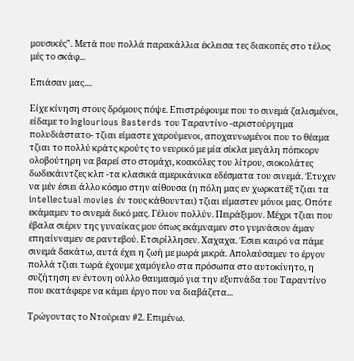μουσικές". Μετά που πολλά παρακάλλια έκλεισα τες διακοπές στο τέλος μές το σκάφ...

Επιάσαν μας....

Είχε κίνηση στους δρόμους πόψε. Επιστρέφουμε που το σινεμά ζαλισμένοι, είδαμε το Inglourious Basterds του Ταραντίνο -αριστούργημα πολυδιάστατο- τζιαι είμαστε χαρούμενοι, αποχαυνωμένοι που το θέαμα τζιαι το πολλύ κράτς κρούτς το νευρικό με μία σίκλα μεγάλη πόπκορν ολοβούτηρη να βαρεί στο στομάχι, κοακόλες του λίτρου, σιοκολάτες δωδεκάιντζες κλπ -τα κλασικά αμερικάνικα εδέσματα του σινεμά. Έτυχεν να μέν έσιει άλλο κόσμο στην αίθουσα (η πόλη μας εν χωρκατέξ τζιαι τα intellectual movies έν τους κάθουνται) τζιαι είμαστεν μόνοι μας. Οπότε εκάμαμεν το σινεμά δικό μας. Γέλιον πολλύν. Πειράξιμον. Μέχρι τζιαι που έβαλα σιέριν της γυναίκας μου όπως εκάμναμεν στο γυμνάσιον άμαν επηαίνναμεν σε ραντεβού. Ετσιρίλλησεν. Χαχαχα. Έσιει καιρό να πάμε σινεμά δακάτω, αυτά έχει η ζωή με μωρά μικρά. Απολαύσαμεν το έργον πολλά τζιαι τωρά έχουμε χαμόγελο στα πρόσωπα στο αυτοκίνητο, η συζήτηση εν έντονη ούλλο θαυμασμό για την εξυπνάδα του Ταραντίνο που εκατάφερε να κάμει έργο που να διαβάζετα...

Τρώγοντας το Ντούριαν #2. Επιμένω.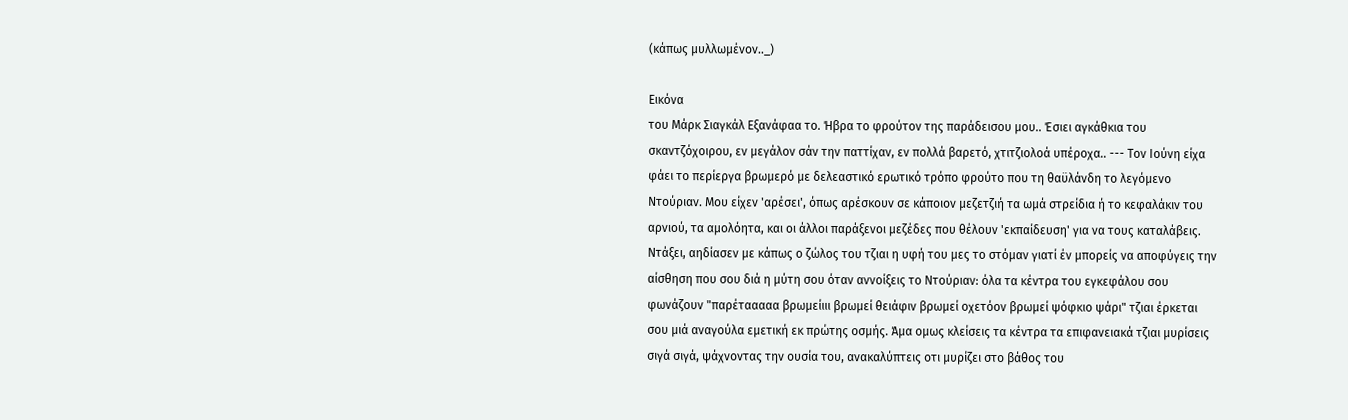(κάπως μυλλωμένον.._)

Εικόνα
του Μάρκ Σιαγκάλ Εξανάφαα το. Ήβρα το φρούτον της παράδεισου μου.. Έσιει αγκάθκια του σκαντζόχοιρου, εν μεγάλον σάν την παττίχαν, εν πολλά βαρετό, χτιτζιολοά υπέροχα.. --- Τον Ιούνη είχα φάει το περίεργα βρωμερό με δελεαστικό ερωτικό τρόπο φρούτο που τη θαϋλάνδη το λεγόμενο Ντούριαν. Μου είχεν 'αρέσει', όπως αρέσκουν σε κάποιον μεζετζιή τα ωμά στρείδια ή το κεφαλάκιν του αρνιού, τα αμολόητα, και οι άλλοι παράξενοι μεζέδες που θέλουν 'εκπαίδευση' για να τους καταλάβεις. Ντάξει, αηδίασεν με κάπως ο ζώλος του τζιαι η υφή του μες το στόμαν γιατί έν μπορείς να αποφύγεις την αίσθηση που σου διά η μύτη σου όταν αννοίξεις το Ντούριαν: όλα τα κέντρα του εγκεφάλου σου φωνάζουν "παρέτααααα βρωμείιιι βρωμεί θειάφιν βρωμεί οχετόον βρωμεί ψόφκιο ψάρι" τζιαι έρκεται σου μιά αναγούλα εμετική εκ πρώτης οσμής. Άμα ομως κλείσεις τα κέντρα τα επιφανειακά τζιαι μυρίσεις σιγά σιγά, ψάχνοντας την ουσία του, ανακαλύπτεις οτι μυρίζει στο βάθος του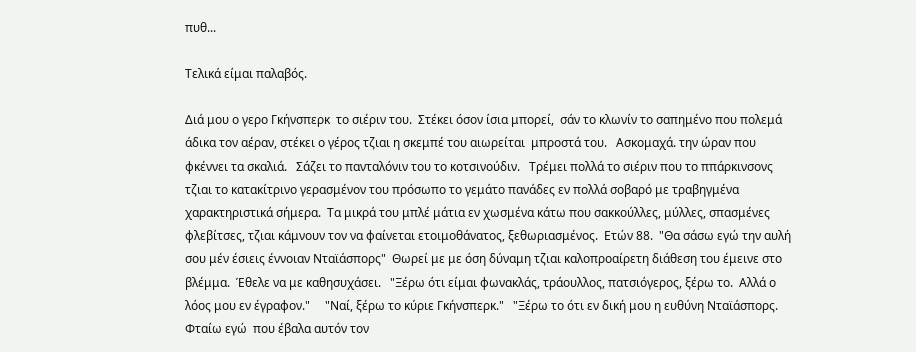πυθ...

Τελικά είμαι παλαβός.

Διά μου ο γερο Γκήνσπερκ  το σιέριν του.  Στέκει όσον ίσια μπορεί,  σάν το κλωνίν το σαπημένο που πολεμά άδικα τον αέραν, στέκει ο γέρος τζιαι η σκεμπέ του αιωρείται  μπροστά του.   Ασκομαχά. την ώραν που φκέννει τα σκαλιά.   Σάζει το πανταλόνιν του το κοτσινούδιν.   Τρέμει πολλά το σιέριν που το ππάρκινσονς τζιαι το κατακίτρινο γερασμένον του πρόσωπο το γεμάτο πανάδες εν πολλά σοβαρό με τραβηγμένα χαρακτηριστικά σήμερα.  Τα μικρά του μπλέ μάτια εν χωσμένα κάτω που σακκούλλες, μύλλες, σπασμένες φλεβίτσες, τζιαι κάμνουν τον να φαίνεται ετοιμοθάνατος, ξεθωριασμένος.  Ετών 88.  "Θα σάσω εγώ την αυλή σου μέν έσιεις έννοιαν Νταϊάσπορς"  Θωρεί με με όση δύναμη τζιαι καλοπροαίρετη διάθεση του έμεινε στο βλέμμα.  Έθελε να με καθησυχάσει.   "Ξέρω ότι είμαι φωνακλάς, τράουλλος, πατσιόγερος, ξέρω το.  Αλλά ο λόος μου εν έγραφον."     "Ναί, ξέρω το κύριε Γκήνσπερκ."   "Ξέρω το ότι εν δική μου η ευθύνη Νταϊάσπορς.  Φταίω εγώ  που έβαλα αυτόν τον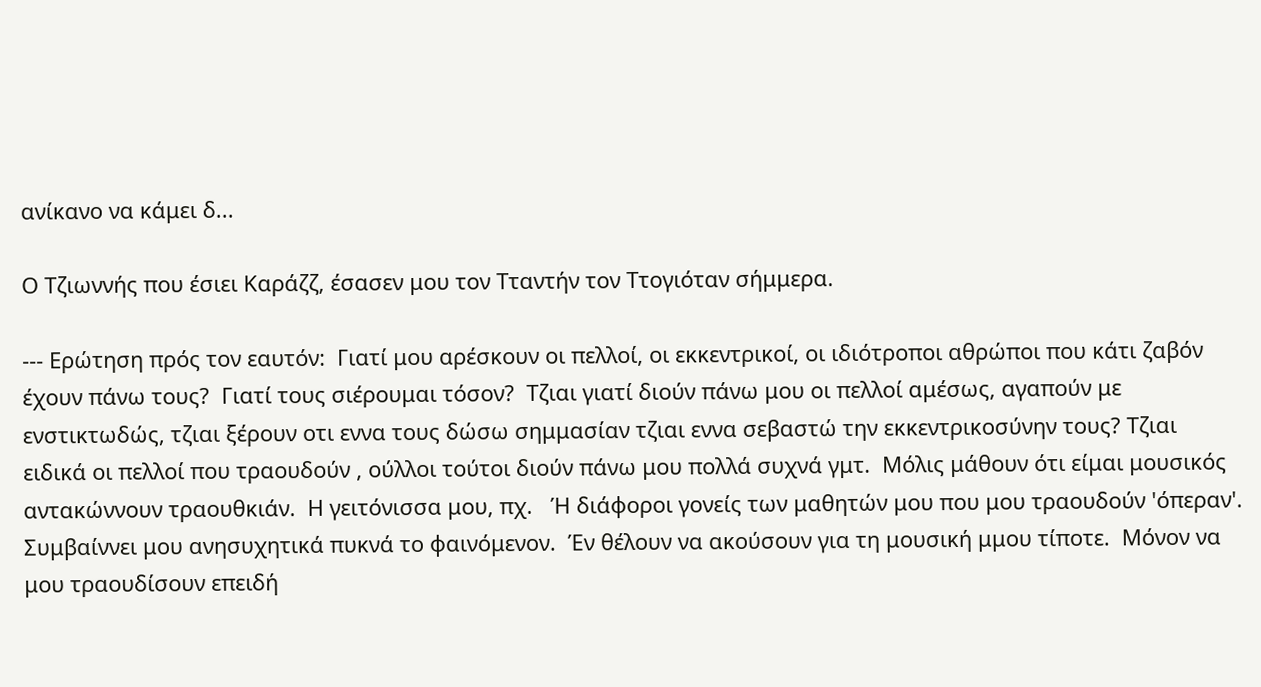ανίκανο να κάμει δ...

Ο Τζιωννής που έσιει Καράζζ, έσασεν μου τον Τταντήν τον Ττογιόταν σήμμερα.

--- Ερώτηση πρός τον εαυτόν:  Γιατί μου αρέσκουν οι πελλοί, οι εκκεντρικοί, οι ιδιότροποι αθρώποι που κάτι ζαβόν έχουν πάνω τους?  Γιατί τους σιέρουμαι τόσον?  Τζιαι γιατί διούν πάνω μου οι πελλοί αμέσως, αγαπούν με ενστικτωδώς, τζιαι ξέρουν οτι εννα τους δώσω σημμασίαν τζιαι εννα σεβαστώ την εκκεντρικοσύνην τους? Τζιαι ειδικά οι πελλοί που τραουδούν , ούλλοι τούτοι διούν πάνω μου πολλά συχνά γμτ.  Μόλις μάθουν ότι είμαι μουσικός αντακώννουν τραουθκιάν.  Η γειτόνισσα μου, πχ.   Ή διάφοροι γονείς των μαθητών μου που μου τραουδούν 'όπεραν'.   Συμβαίννει μου ανησυχητικά πυκνά το φαινόμενον.  Έν θέλουν να ακούσουν για τη μουσική μμου τίποτε.  Μόνον να μου τραουδίσουν επειδή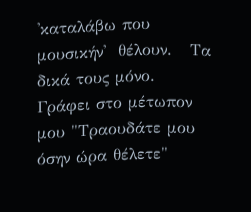'καταλάβω που μουσικήν'  θέλουν.   Τα δικά τους μόνο.  Γράφει στο μέτωπον μου "Τραουδάτε μου όσην ώρα θέλετε"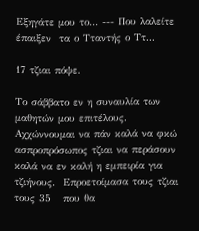Εξηγάτε μου το... --- Που λαλείτε έπαιξεν  τα ο Τταντής ο Ττ...

17 τζιαι πόψε.

Το σάββατο εν η συναυλία των μαθητών μου επιτέλους.  Αχχώννουμαι να πάν καλά να φκώ ασπροπρόσωπος τζιαι να περάσουν καλά να εν καλή η εμπειρία για τζιήνους.  Επροετοίμασα τους τζιαι τους 35   που θα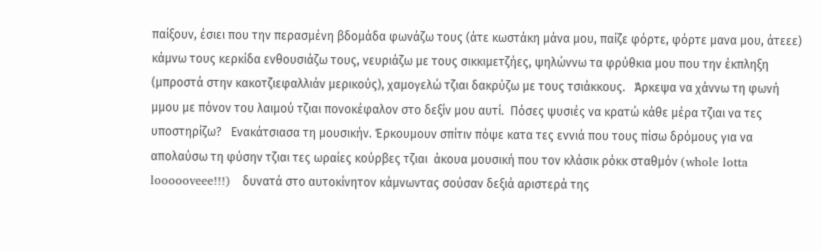παίξουν, έσιει που την περασμένη βδομάδα φωνάζω τους (άτε κωστάκη μάνα μου, παίζε φόρτε, φόρτε μανα μου, άτεεε)  κάμνω τους κερκίδα ενθουσιάζω τους, νευριάζω με τους σικκιμετζήες, ψηλώννω τα φρύθκια μου που την έκπληξη (μπροστά στην κακοτζιεφαλλιάν μερικούς), χαμογελώ τζιαι δακρύζω με τους τσιάκκους.   Άρκεψα να χάννω τη φωνή μμου με πόνον του λαιμού τζιαι πονοκέφαλον στο δεξίν μου αυτί.  Πόσες ψυσιές να κρατώ κάθε μέρα τζιαι να τες υποστηρίζω?   Ενακάτσιασα τη μουσικήν. Έρκουμουν σπίτιν πόψε κατα τες εννιά που τους πίσω δρόμους για να απολαύσω τη φύσην τζιαι τες ωραίες κούρβες τζιαι  άκουα μουσική που τον κλάσικ ρόκκ σταθμόν (whole lotta loooooveee!!!)   δυνατά στο αυτοκίνητον κάμνωντας σούσαν δεξιά αριστερά της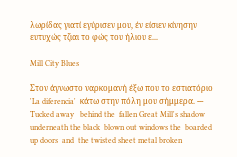λωρίδας γιατί εγύρισεν μου, έν είσιεν κίνησην ευτυχώς τζιαι το φώς του ήλιου ε...

Mill City Blues

Στον άγνωστο ναρκομανή έξω που το εστιατόριο 'La diferencia'  κάτω στην πόλη μου σήμμερα. --- Tucked away   behind the  fallen Great Mill's shadow underneath the black  blown out windows the  boarded up doors  and  the twisted sheet metal broken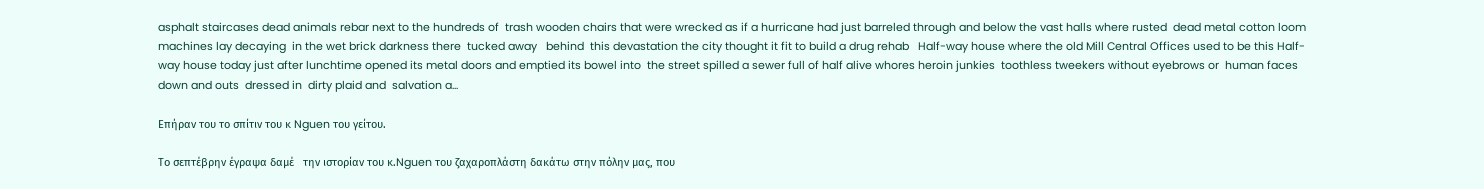asphalt staircases dead animals rebar next to the hundreds of  trash wooden chairs that were wrecked as if a hurricane had just barreled through and below the vast halls where rusted  dead metal cotton loom machines lay decaying  in the wet brick darkness there  tucked away   behind  this devastation the city thought it fit to build a drug rehab   Half-way house where the old Mill Central Offices used to be this Half-way house today just after lunchtime opened its metal doors and emptied its bowel into  the street spilled a sewer full of half alive whores heroin junkies  toothless tweekers without eyebrows or  human faces down and outs  dressed in  dirty plaid and  salvation a...

Επήραν του το σπίτιν του κ Nguen του γείτου.

Το σεπτέβρην έγραψα δαμέ   την ιστορίαν του κ.Nguen του ζαχαροπλάστη δακάτω στην πόλην μας, που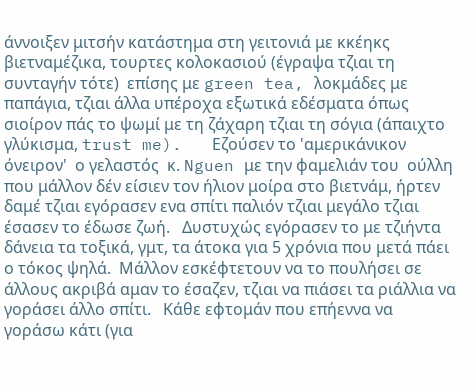άννοιξεν μιτσήν κατάστημα στη γειτονιά με κκέηκς βιετναμέζικα, τουρτες κολοκασιού (έγραψα τζιαι τη συνταγήν τότε)  επίσης με green tea, λοκμάδες με παπάγια, τζιαι άλλα υπέροχα εξωτικά εδέσματα όπως σιοίρον πάς το ψωμί με τη ζάχαρη τζιαι τη σόγια (άπαιχτο γλύκισμα, trust me).   Εζούσεν το 'αμερικάνικον όνειρον'  ο γελαστός  κ. Nguen με την φαμελιάν του  ούλλη που μάλλον δέν είσιεν τον ήλιον μοίρα στο βιετνάμ, ήρτεν δαμέ τζιαι εγόρασεν ενα σπίτι παλιόν τζιαι μεγάλο τζιαι έσασεν το έδωσε ζωή.   Δυστυχώς εγόρασεν το με τζιήντα δάνεια τα τοξικά, γμτ, τα άτοκα για 5 χρόνια που μετά πάει ο τόκος ψηλά.  Μάλλον εσκέφτετουν να το πουλήσει σε άλλους ακριβά αμαν το έσαζεν, τζιαι να πιάσει τα ριάλλια να γοράσει άλλο σπίτι.   Κάθε εφτομάν που επήεννα να γοράσω κάτι (για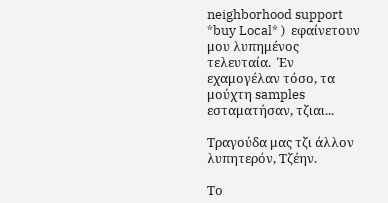neighborhood support *buy Local* )  εφαίνετουν μου λυπημένος τελευταία.  Έν εχαμογέλαν τόσο, τα μούχτη samples εσταματήσαν, τζιαι...

Τραγούδα μας τζι άλλον λυπητερόν, Τζέην.

Το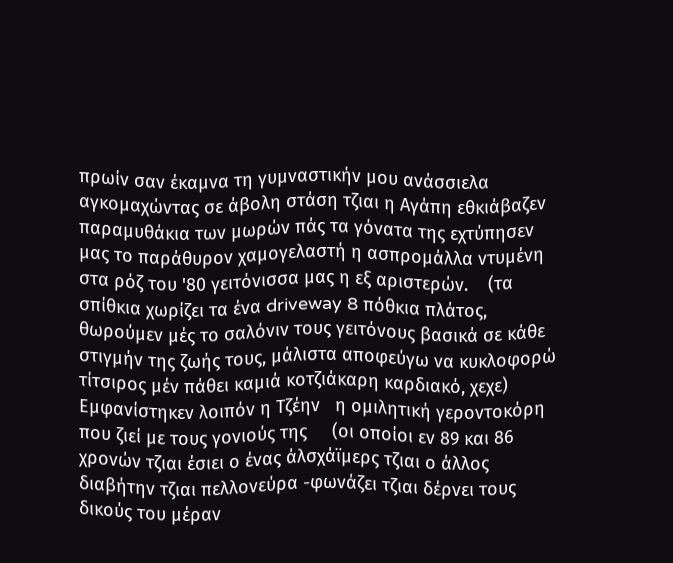πρωίν σαν έκαμνα τη γυμναστικήν μου ανάσσιελα  αγκομαχώντας σε άβολη στάση τζιαι η Αγάπη εθκιάβαζεν παραμυθάκια των μωρών πάς τα γόνατα της εχτύπησεν μας το παράθυρον χαμογελαστή η ασπρομάλλα ντυμένη στα ρόζ του '80 γειτόνισσα μας η εξ αριστερών.    (τα σπίθκια χωρίζει τα ένα driveway 8 πόθκια πλάτος, θωρούμεν μές το σαλόνιν τους γειτόνους βασικά σε κάθε στιγμήν της ζωής τους, μάλιστα αποφεύγω να κυκλοφορώ τίτσιρος μέν πάθει καμιά κοτζιάκαρη καρδιακό, χεχε)    Εμφανίστηκεν λοιπόν η Τζέην   η ομιλητική γεροντοκόρη που ζιεί με τους γονιούς της     (οι οποίοι εν 89 και 86 χρονών τζιαι έσιει ο ένας άλσχάϊμερς τζιαι ο άλλος διαβήτην τζιαι πελλονεύρα -φωνάζει τζιαι δέρνει τους δικούς του μέραν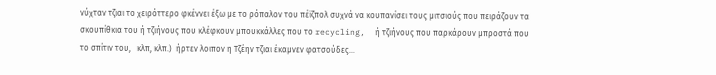νύχταν τζιαι το χειρόττερο φκέννει έξω με το ρόπαλον του πέϊζπολ συχνά να κουπανίσει τους μιτσιούς που πειράζουν τα σκουπίθκια του ή τζιήνους που κλέφκουν μπουκκάλλες που το recycling,  ή τζιήνους που παρκάρουν μπροστά που το σπίτιν του,   κλπ, κλπ.)  ήρτεν λοιπον η Τζέην τζιαι έκαμνεν φατσούδες...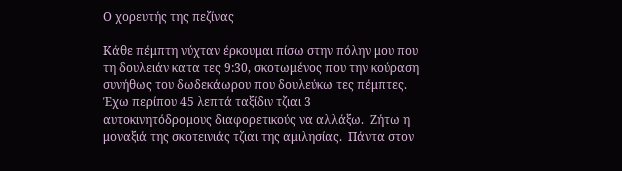Ο χορευτής της πεζίνας

Κάθε πέμπτη νύχταν έρκουμαι πίσω στην πόλην μου που τη δουλειάν κατα τες 9:30, σκοτωμένος που την κούραση συνήθως του δωδεκάωρου που δουλεύκω τες πέμπτες.  Έχω περίπου 45 λεπτά ταξίδιν τζιαι 3 αυτοκινητόδρομους διαφορετικούς να αλλάξω.  Ζήτω η μοναξιά της σκοτεινιάς τζιαι της αμιλησίας.  Πάντα στον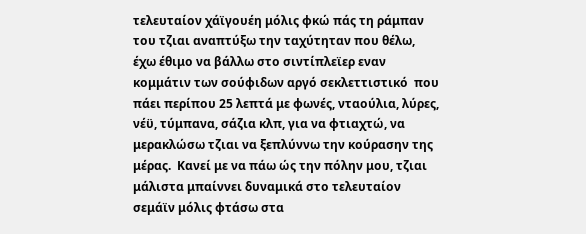τελευταίον χάϊγουέη μόλις φκώ πάς τη ράμπαν του τζιαι αναπτύξω την ταχύτηταν που θέλω, έχω έθιμο να βάλλω στο σιντίπλεϊερ εναν κομμάτιν των σούφιδων αργό σεκλεττιστικό  που πάει περίπου 25 λεπτά με φωνές, νταούλια, λύρες, νέϋ, τύμπανα, σάζια κλπ, για να φτιαχτώ, να μερακλώσω τζιαι να ξεπλύννω την κούρασην της μέρας.  Κανεί με να πάω ώς την πόλην μου, τζιαι μάλιστα μπαίννει δυναμικά στο τελευταίον σεμάϊν μόλις φτάσω στα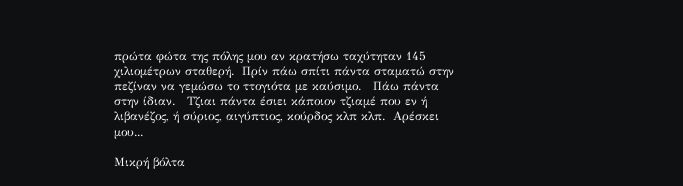πρώτα φώτα της πόλης μου αν κρατήσω ταχύτηταν 145 χιλιομέτρων σταθερή.  Πρίν πάω σπίτι πάντα σταματώ στην πεζίναν να γεμώσω το ττογιότα με καύσιμο.   Πάω πάντα στην ίδιαν.   Τζιαι πάντα έσιει κάποιον τζιαμέ που εν ή λιβανέζος, ή σύριος, αιγύπτιος, κούρδος κλπ κλπ.  Αρέσκει μου...

Μικρή βόλτα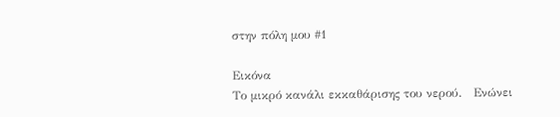στην πόλη μου #1

Εικόνα
Το μικρό κανάλι εκκαθάρισης του νερού.   Ενώνει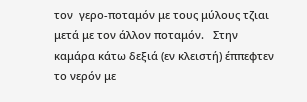τον  γερο-ποταμόν με τους μύλους τζιαι μετά με τον άλλον ποταμόν.   Στην καμάρα κάτω δεξιά (εν κλειστή) έππεφτεν το νερόν με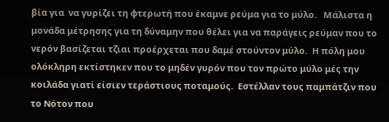βία για  να γυρίζει τη φτερωτή που έκαμνε ρεύμα για το μύλο.   Μάλιστα η μονάδα μέτρησης για τη δύναμην που θέλει για να παράγεις ρεύμαν που το νερόν βασίζεται τζιαι προέρχεται που δαμέ στούντον μύλο.  Η πόλη μου ολόκληρη εκτίστηκεν που το μηδέν γυρόν που τον πρώτο μύλο μές την κοιλάδα γιατί είσιεν τεράστιους ποταμούς.  Εστέλλαν τους παμπάτζιν που το Νότον που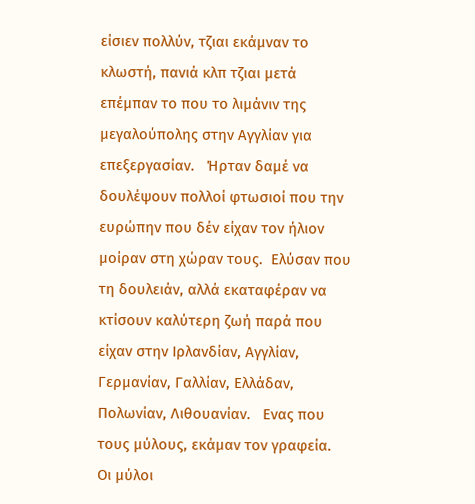είσιεν πολλύν, τζιαι εκάμναν το κλωστή, πανιά κλπ τζιαι μετά επέμπαν το που το λιμάνιν της μεγαλούπολης στην Αγγλίαν για επεξεργασίαν.   Ήρταν δαμέ να δουλέψουν πολλοί φτωσιοί που την ευρώπην που δέν είχαν τον ήλιον μοίραν στη χώραν τους.  Ελύσαν που τη δουλειάν, αλλά εκαταφέραν να κτίσουν καλύτερη ζωή παρά που είχαν στην Ιρλανδίαν, Αγγλίαν, Γερμανίαν, Γαλλίαν, Ελλάδαν, Πολωνίαν, Λιθουανίαν.   Ενας που τους μύλους, εκάμαν τον γραφεία.   Οι μύλοι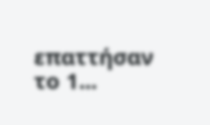επαττήσαν το 1...